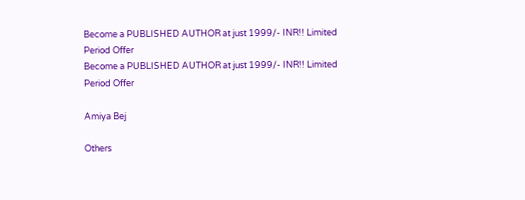Become a PUBLISHED AUTHOR at just 1999/- INR!! Limited Period Offer
Become a PUBLISHED AUTHOR at just 1999/- INR!! Limited Period Offer

Amiya Bej

Others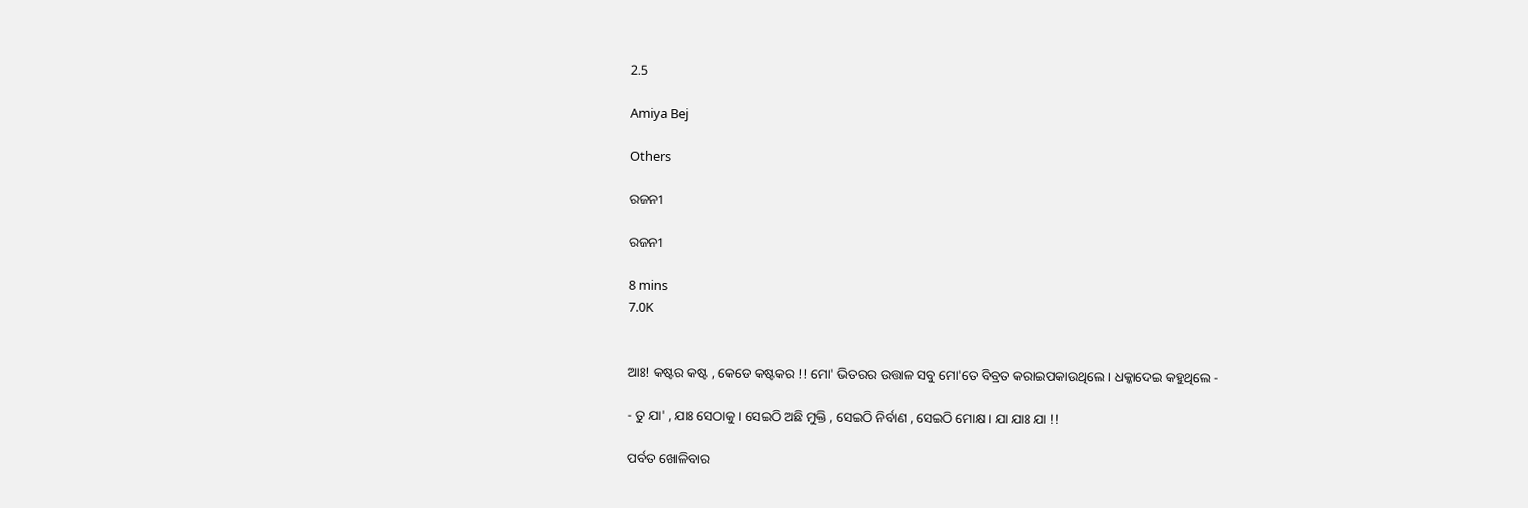2.5

Amiya Bej

Others

ରଜନୀ

ରଜନୀ

8 mins
7.0K


ଆଃ! କଷ୍ଟର କଷ୍ଟ , କେଡେ କଷ୍ଟକର !! ମୋ' ଭିତରର ଉତ୍ତାଳ ସବୁ ମୋ'ତେ ବିବ୍ରତ କରାଇପକାଉଥିଲେ । ଧକ୍କାଦେଇ କହୁଥିଲେ -

- ତୁ ଯା' , ଯାଃ ସେଠାକୁ । ସେଇଠି ଅଛି ମୁକ୍ତି , ସେଇଠି ନିର୍ବାଣ , ସେଇଠି ମୋକ୍ଷ । ଯା ଯାଃ ଯା !!

ପର୍ବତ ଖୋଳିବାର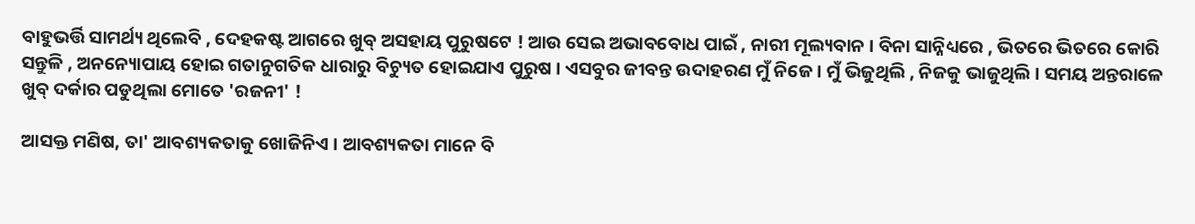ବାହୁଭର୍ତ୍ତି ସାମର୍ଥ୍ୟ ଥିଲେବି , ଦେହକଷ୍ଟ ଆଗରେ ଖୁବ୍ ଅସହାୟ ପୁରୁଷଟେ ! ଆଉ ସେଇ ଅଭାବବୋଧ ପାଇଁ , ନାରୀ ମୂଲ୍ୟବାନ । ବିନା ସାନ୍ନିଧ୍ୟରେ , ଭିତରେ ଭିତରେ କୋରି ସନ୍ତୁଳି , ଅନନ୍ୟୋପାୟ ହୋଇ ଗତାନୁଗତିକ ଧାରାରୁ ବିଚ୍ୟୁତ ହୋଇଯାଏ ପୁରୁଷ । ଏସବୁର ଜୀବନ୍ତ ଉଦାହରଣ ମୁଁ ନିଜେ । ମୁଁ ଭିଜୁଥିଲି , ନିଜକୁ ଭାଜୁଥିଲି । ସମୟ ଅନ୍ତରାଳେ ଖୁବ୍ ଦର୍କାର ପଡୁଥିଲା ମୋତେ 'ରଜନୀ' !

ଆସକ୍ତ ମଣିଷ, ତା' ଆବଶ୍ୟକତାକୁ ଖୋଜିନିଏ । ଆବଶ୍ୟକତା ମାନେ ବି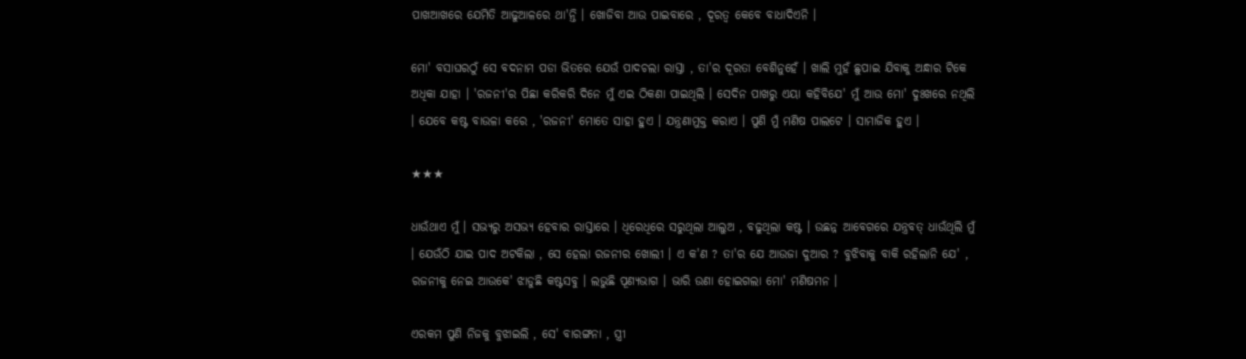ପାଖଆଖରେ ଯେମିତି ଆଢୁଆଳରେ ଥା'ନ୍ତି । ଖୋଜିବା ଆଉ ପାଇବାରେ , ଦୂରତ୍ୱ କେବେ ବାଧାଦିଏନି ।

ମୋ' ବସାଘରଠୁଁ ସେ ବଦନାମ ପଡା ଭିତରେ ଯେଉଁ ପାଦଚଲା ରାସ୍ତା , ତା'ର ଦୂରତା ବେଶିନୁହେଁ । ଖାଲି ମୁହଁ ଛୁପାଇ ଯିବାକୁ ଅନ୍ଧାର ଟିକେ ଅଧିକା ଯାହା । 'ରଜନୀ'ର ପିଛା କରିକରି ଦିନେ ମୁଁ ଏଇ ଠିକଣା ପାଇଥିଲି । ସେଦିନ ପାଖରୁ ଏୟା କହିବିଯେ' ମୁଁ ଆଉ ମୋ' ଦୁଃଖରେ ନଥିଲି । ଯେବେ କଷ୍ଟ ବାଉଳା କରେ , 'ରଜନୀ' ମୋତେ ସାହା ହୁଏ । ଯନ୍ତ୍ରଣାମୁକ୍ତ କରାଏ । ପୁଣି ମୁଁ ମଣିଷ ପାଲଟେ । ସାମାଜିକ ହୁଏ ।

★★★

ଧାଉଁଥାଏ ମୁଁ । ସଭ୍ୟରୁ ଅସଭ୍ୟ ହେବାର ରାସ୍ତାରେ । ଧିରେଧିରେ ସରୁଥିଲା ଆଲୁଅ , ବଢୁଥିଲା କଷ୍ଟ । ଉଛନ୍ନ ଆବେଗରେ ଯନ୍ତ୍ରବତ୍ ଧାଉଁଥିଲି ମୁଁ । ଯେଉଁଠି ଯାଇ ପାଦ ଅଟକିଲା , ସେ ହେଲା ରଜନୀର ଖୋଲୀ । ଏ କ'ଣ ? ତା'ର ଯେ ଆଉଜା ଦୁଆର ? ବୁଝିବାକୁ ବାକି ରହିଲାନି ଯେ' , ରଜନୀକୁ ନେଇ ଆଉକେ' ଝାଡୁଛି କଷ୍ଟସବୁ । ଲଭୁଛି ପୂଣ୍ୟଭାଗ । ଭାରି ଉଣା ହୋଇଗଲା ମୋ' ମଣିଷମନ ।

ଏରକମ ପୁଣି ନିଜକୁ ବୁଝାଇଲି , ସେ' ବାରଙ୍ଗନା , ସ୍ତ୍ରୀ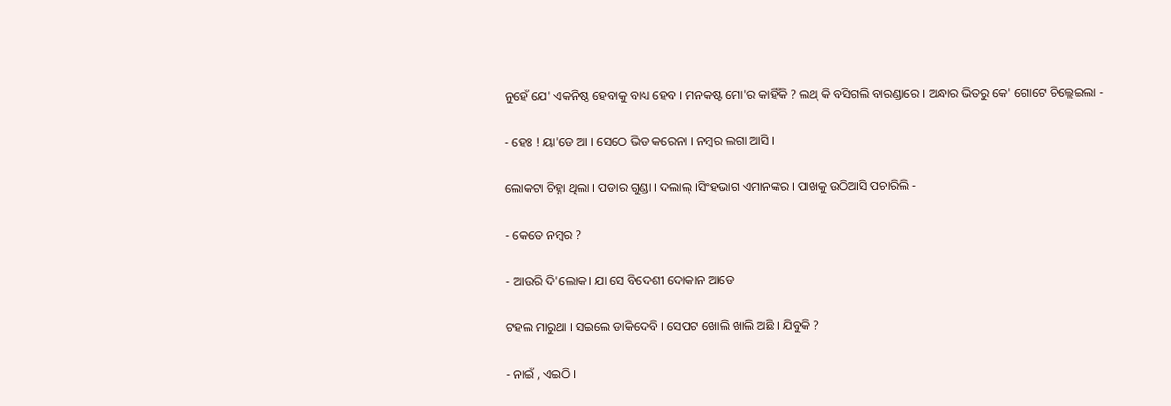ନୁହେଁ ଯେ' ଏକନିଷ୍ଠ ହେବାକୁ ବାଧ୍ୟ ହେବ । ମନକଷ୍ଟ ମୋ'ର କାହିଁକି ? ଲଥ୍ କି ବସିଗଲି ବାରଣ୍ଡାରେ । ଅନ୍ଧାର ଭିତରୁ କେ' ଗୋଟେ ଚିଲ୍ଲେଇଲା -

- ହେଃ ! ୟା'ଡେ ଆ । ସେଠେ ଭିଡ କରେନା । ନମ୍ବର ଲଗା ଆସି ।

ଲୋକଟା ଚିହ୍ନା ଥିଲା । ପଡାର ଗୁଣ୍ଡା । ଦଲାଲ୍ ।ସିଂହଭାଗ ଏମାନଙ୍କର । ପାଖକୁ ଉଠିଆସି ପଚାରିଲି -

- କେତେ ନମ୍ୱର ?

- ଆଉରି ଦି'ଲୋକ। ଯା ସେ ବିଦେଶୀ ଦୋକାନ ଆଡେ

ଟହଲ ମାରୁଥା । ସଇଲେ ଡାକିଦେବି । ସେପଟ ଖୋଲି ଖାଲି ଅଛି । ଯିବୁକି ?

- ନାଇଁ , ଏଇଠି ।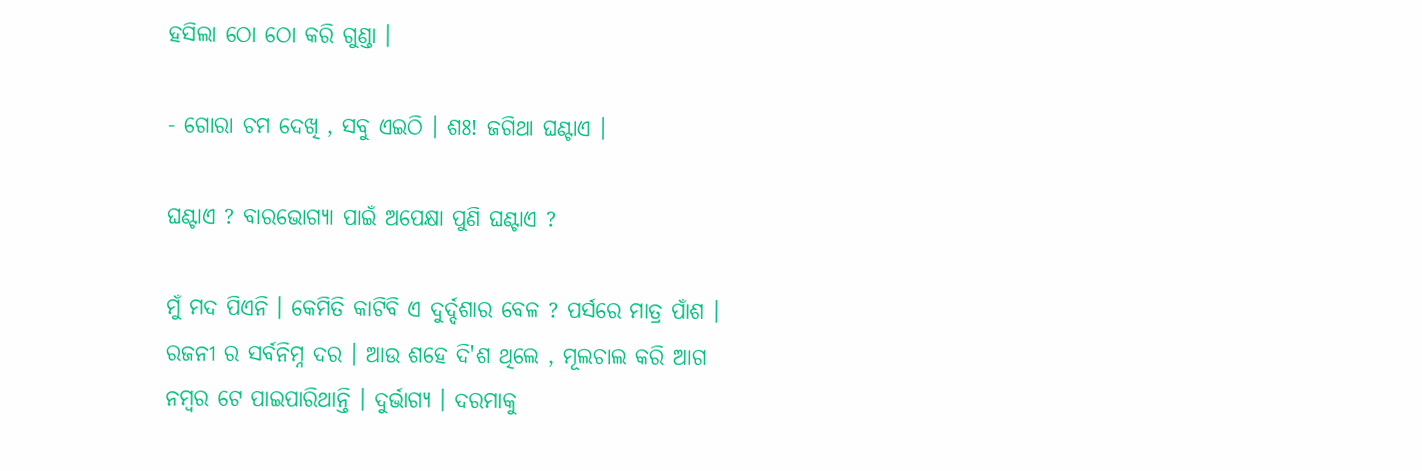ହସିଲା ଠୋ ଠୋ କରି ଗୁଣ୍ଡା ।

- ଗୋରା ଚମ ଦେଖି , ସବୁ ଏଇଠି । ଶଃ! ଜଗିଥା ଘଣ୍ଟାଏ ।

ଘଣ୍ଟାଏ ? ବାରଭୋଗ୍ୟା ପାଇଁ ଅପେକ୍ଷା ପୁଣି ଘଣ୍ଟାଏ ?

ମୁଁ ମଦ ପିଏନି । କେମିତି କାଟିବି ଏ ଦୁର୍ଦ୍ଦଶାର ବେଳ ? ପର୍ସରେ ମାତ୍ର ପାଁଶ । ରଜନୀ ର ସର୍ବନିମ୍ନ ଦର । ଆଉ ଶହେ ଦି'ଶ ଥିଲେ , ମୂଲଚାଲ କରି ଆଗ ନମ୍ୱର ଟେ ପାଇପାରିଥାନ୍ତି । ଦୁର୍ଭାଗ୍ୟ । ଦରମାକୁ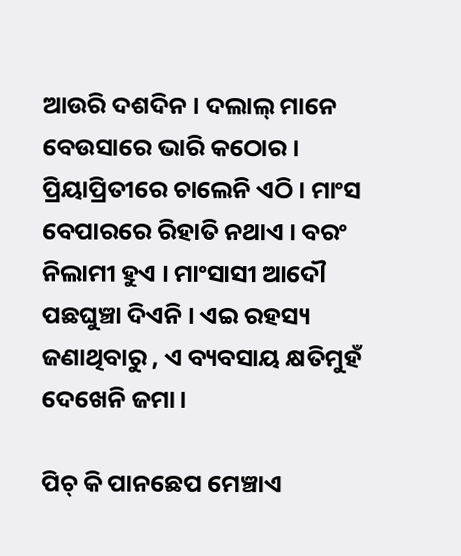ଆଉରି ଦଶଦିନ । ଦଲାଲ୍ ମାନେ ବେଉସାରେ ଭାରି କଠୋର । ପ୍ରିୟାପ୍ରିତୀରେ ଚାଲେନି ଏଠି । ମାଂସ ବେପାରରେ ରିହାତି ନଥାଏ । ବରଂ ନିଲାମୀ ହୁଏ । ମାଂସାସୀ ଆଦୌ ପଛଘୁଞ୍ଚା ଦିଏନି । ଏଇ ରହସ୍ୟ ଜଣାଥିବାରୁ , ଏ ବ୍ୟବସାୟ କ୍ଷତିମୁହଁ ଦେଖେନି ଜମା।

ପିଚ୍ କି ପାନଛେପ ମେଞ୍ଚାଏ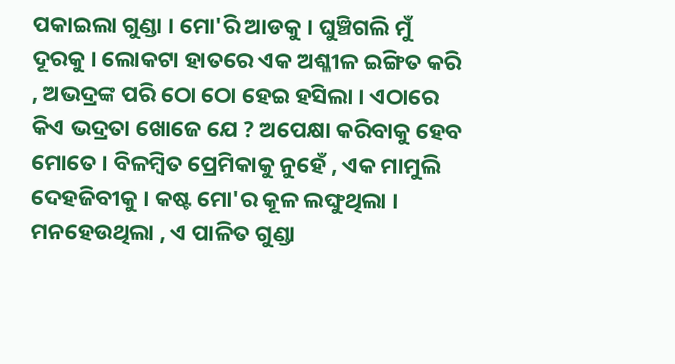ପକାଇଲା ଗୁଣ୍ଡା । ମୋ'ରି ଆଡକୁ । ଘୁଞ୍ଚିଗଲି ମୁଁ ଦୂରକୁ । ଲୋକଟା ହାତରେ ଏକ ଅଶ୍ଳୀଳ ଇଙ୍ଗିତ କରି , ଅଭଦ୍ରଙ୍କ ପରି ଠୋ ଠୋ ହେଇ ହସିଲା । ଏଠାରେ କିଏ ଭଦ୍ରତା ଖୋଜେ ଯେ ? ଅପେକ୍ଷା କରିବାକୁ ହେବ ମୋତେ । ବିଳମ୍ବିତ ପ୍ରେମିକାକୁ ନୁହେଁ , ଏକ ମାମୁଲି ଦେହଜିବୀକୁ । କଷ୍ଟ ମୋ'ର କୂଳ ଲଙ୍ଘୁଥିଲା । ମନହେଉଥିଲା , ଏ ପାଳିତ ଗୁଣ୍ଡା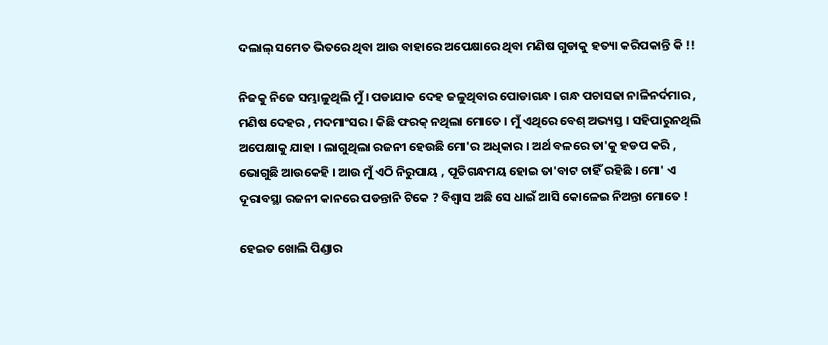ଦଲାଲ୍ ସମେତ ଭିତରେ ଥିବା ଆଉ ବାହାରେ ଅପେକ୍ଷାରେ ଥିବା ମଣିଷ ଗୁଡାକୁ ହତ୍ୟା କରିପକାନ୍ତି କି !!

ନିଜକୁ ନିଜେ ସମ୍ଭାଳୁଥିଲି ମୁଁ । ପଡାଯାକ ଦେହ ଜଳୁଥିବାର ପୋଡାଗନ୍ଧ । ଗନ୍ଧ ପଚାସଢା ନାଳିନର୍ଦମାର , ମଣିଷ ଦେହର , ମଦମାଂସର । କିଛି ଫରକ୍ ନଥିଲା ମୋତେ । ମୁଁ ଏଥିରେ ବେଶ୍ ଅଭ୍ୟସ୍ତ । ସହିପାରୁନଥିଲି ଅପେକ୍ଷାକୁ ଯାହା । ଲାଗୁଥିଲା ରଜନୀ ହେଉଛି ମୋ'ର ଅଧିକାର । ଅର୍ଥ ବଳରେ ତା'କୁ ହଡପ କରି , ଭୋଗୁଛି ଆଉକେହି । ଆଉ ମୁଁ ଏଠି ନିରୁପାୟ , ପୂତିଗନ୍ଧମୟ ହୋଇ ତା'ବାଟ ଚାହିଁ ରହିଛି । ମୋ' ଏ ଦୂରାବସ୍ଥା ରଜନୀ କାନରେ ପଡନ୍ତାନି ଟିକେ ? ବିଶ୍ୱାସ ଅଛି ସେ ଧାଇଁ ଆସି କୋଳେଇ ନିଅନ୍ତା ମୋତେ !

ହେଇତ ଖୋଲି ପିଣ୍ଡାର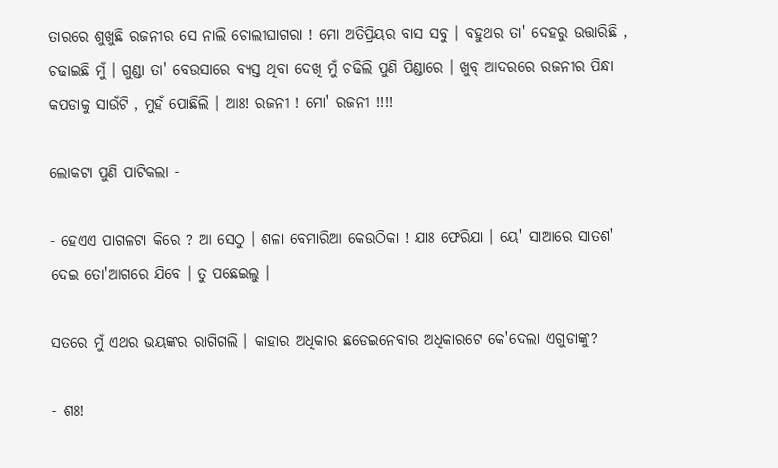ତାରରେ ଶୁଖୁଛି ରଜନୀର ସେ ନାଲି ଚୋଲୀଘାଗରା ! ମୋ ଅତିପ୍ରିୟର ବାସ ସବୁ । ବହୁଥର ତା' ଦେହରୁ ଉତ୍ତାରିଛି , ଚଢାଇଛି ମୁଁ । ଗୁଣ୍ଡା ତା' ବେଉସାରେ ବ୍ୟସ୍ତ ଥିବା ଦେଖି ମୁଁ ଚଢିଲି ପୁଣି ପିଣ୍ଡାରେ । ଖୁବ୍ ଆଦରରେ ରଜନୀର ପିନ୍ଧା କପଡାକୁ ସାଉଁଟି , ମୁହଁ ପୋଛିଲି । ଆଃ! ରଜନୀ ! ମୋ' ରଜନୀ !!!!

ଲୋକଟା ପୁଣି ପାଟିକଲା -

- ହେଏଏ ପାଗଳଟା କିରେ ? ଆ ସେଠୁ । ଶଳା ବେମାରିଆ କେଉଠିକା ! ଯାଃ ଫେରିଯା । ୟେ' ସାଆରେ ସାତଶ' ଦେଇ ତୋ'ଆଗରେ ଯିବେ । ତୁ ପଛେଇଲୁ ।

ସତରେ ମୁଁ ଏଥର ଭୟଙ୍କର ରାଗିଗଲି । କାହାର ଅଧିକାର ଛଡେଇନେବାର ଅଧିକାରଟେ କେ'ଦେଲା ଏଗୁଡାଙ୍କୁ?

- ଶଃ!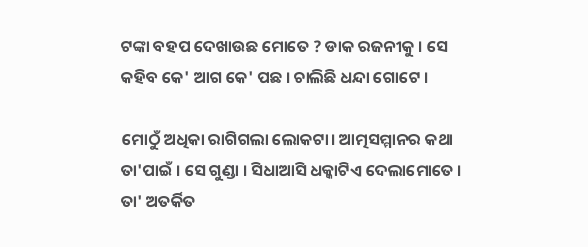ଟଙ୍କା ବହପ ଦେଖାଉଛ ମୋତେ ? ଡାକ ରଜନୀକୁ । ସେ କହିବ କେ' ଆଗ କେ' ପଛ । ଚାଲିଛି ଧନ୍ଦା ଗୋଟେ ।

ମୋଠୁଁ ଅଧିକା ରାଗିଗଲା ଲୋକଟା। ଆତ୍ମସମ୍ମାନର କଥା ତା'ପାଇଁ । ସେ ଗୁଣ୍ଡା । ସିଧାଆସି ଧକ୍କାଟିଏ ଦେଲାମୋତେ । ତା' ଅତର୍କିତ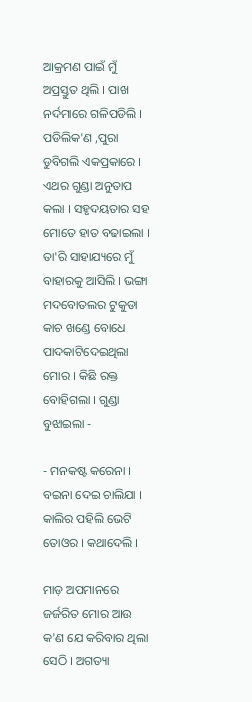ଆକ୍ରମଣ ପାଇଁ ମୁଁ ଅପ୍ରସ୍ତୁତ ଥିଲି । ପାଖ ନର୍ଦମାରେ ଗଳିପଡିଲି । ପଡିଲିକ'ଣ ,ପୁରା ଡୁବିଗଲି ଏକପ୍ରକାରେ । ଏଥର ଗୁଣ୍ଡା ଅନୁତାପ କଲା । ସହୃଦୟତାର ସହ ମୋତେ ହାତ ବଢାଇଲା । ତା'ରି ସାହାଯ୍ୟରେ ମୁଁ ବାହାରକୁ ଆସିଲି । ଭଙ୍ଗା ମଦବୋତଲର ଟୁକୁଡା କାଚ ଖଣ୍ଡେ ବୋଧେ ପାଦକାଟିଦେଇଥିଲା ମୋର । କିଛି ରକ୍ତ ବୋହିଗଲା । ଗୁଣ୍ଡା ବୁଝାଇଲା -

- ମନକଷ୍ଟ କରେନା । ବଇନା ଦେଇ ଚାଲିଯା । କାଲିର ପହିଲି ଭେଟି ତୋଓର । କଥାଦେଲି ।

ମାଡ଼ ଅପମାନରେ ଜର୍ଜରିତ ମୋର ଆଉ କ'ଣ ଯେ କରିବାର ଥିଲା ସେଠି । ଅଗତ୍ୟା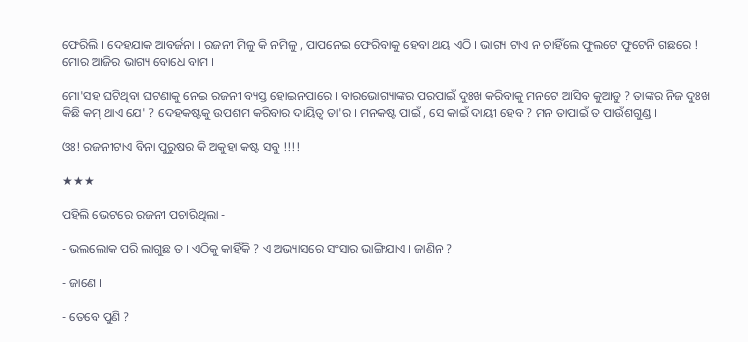ଫେରିଲି । ଦେହଯାକ ଆବର୍ଜନା । ରଜନୀ ମିଳୁ କି ନମିଳୁ , ପାପନେଇ ଫେରିବାକୁ ହେବା ଥୟ ଏଠି । ଭାଗ୍ୟ ଟାଏ ନ ଚାହିଁଲେ ଫୁଲଟେ ଫୁଟେନି ଗଛରେ ! ମୋର ଆଜିର ଭାଗ୍ୟ ବୋଧେ ବାମ ।

ମୋ'ସହ ଘଟିଥିବା ଘଟଣାକୁ ନେଇ ରଜନୀ ବ୍ୟସ୍ତ ହୋଇନପାରେ । ବାରଭୋଗ୍ୟାଙ୍କର ପରପାଇଁ ଦୁଃଖ କରିବାକୁ ମନଟେ ଆସିବ କୁଆଡୁ ? ତାଙ୍କର ନିଜ ଦୁଃଖ କିଛି କମ୍ ଥାଏ ଯେ' ? ଦେହକଷ୍ଟକୁ ଉପଶମ କରିବାର ଦାୟିତ୍ୱ ତା'ର । ମନକଷ୍ଟ ପାଇଁ , ସେ କାଇଁ ଦାୟୀ ହେବ ? ମନ ତାପାଇଁ ତ ପାଉଁଶଗୁଣ୍ଡ ।

ଓଃ! ରଜନୀଟାଏ ବିନା ପୁରୁଷର କି ଅକୁହା କଷ୍ଟ ସବୁ !!!!

★★★

ପହିଲି ଭେଟରେ ରଜନୀ ପଚାରିଥିଲା -

- ଭଲଲୋକ ପରି ଲାଗୁଛ ତ । ଏଠିକୁ କାହିଁକି ? ଏ ଅଭ୍ୟାସରେ ସଂସାର ଭାଙ୍ଗିଯାଏ । ଜାଣିନ ?

- ଜାଣେ ।

- ତେବେ ପୁଣି ?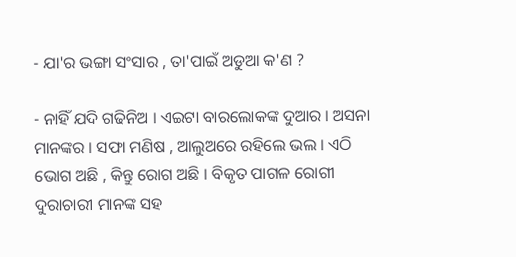- ଯା'ର ଭଙ୍ଗା ସଂସାର , ତା'ପାଇଁ ଅଡୁଆ କ'ଣ ?

- ନାହିଁ ଯଦି ଗଢିନିଅ । ଏଇଟା ବାରଲୋକଙ୍କ ଦୁଆର । ଅସନା ମାନଙ୍କର । ସଫା ମଣିଷ , ଆଲୁଅରେ ରହିଲେ ଭଲ । ଏଠି ଭୋଗ ଅଛି , କିନ୍ତୁ ରୋଗ ଅଛି । ବିକୃତ ପାଗଳ ରୋଗୀ ଦୁରାଚାରୀ ମାନଙ୍କ ସହ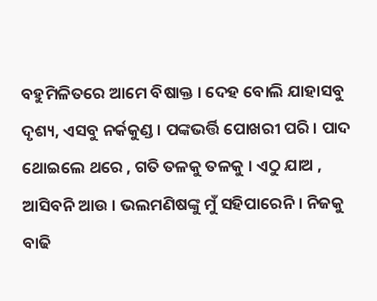ବହୁମିଳିତରେ ଆମେ ବିଷାକ୍ତ । ଦେହ ବୋଲି ଯାହାସବୁ ଦୃଶ୍ୟ, ଏସବୁ ନର୍କକୁଣ୍ଡ । ପଙ୍କଭର୍ତ୍ତି ପୋଖରୀ ପରି । ପାଦ ଥୋଇଲେ ଥରେ , ଗତି ତଳକୁ ତଳକୁ । ଏଠୁ ଯାଅ , ଆସିବନି ଆଉ । ଭଲମଣିଷଙ୍କୁ ମୁଁ ସହିପାରେନି । ନିଜକୁ ବାଢି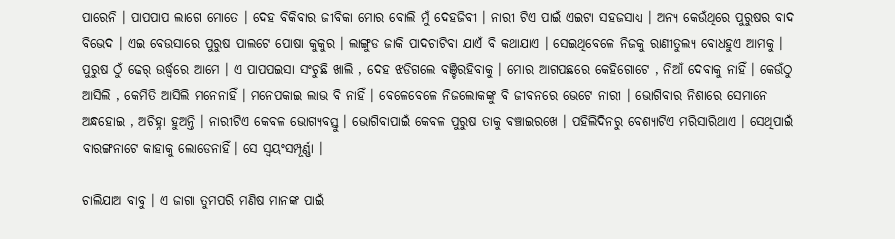ପାରେନି । ପାପପାପ ଲାଗେ ମୋତେ । ଦେହ ବିକିବାର ଜୀବିକା ମୋର ବୋଲି ମୁଁ ଦେହଜିବୀ । ନାରୀ ଟିଏ ପାଇଁ ଏଇଟା ସହଜସାଧ୍ୟ । ଅନ୍ୟ କେଉଁଥିରେ ପୁରୁଷର ବାଦ ବିଭେଦ । ଏଇ ବେଉସାରେ ପୁରୁଷ ପାଲଟେ ପୋଷା କୁକୁର । ଲାଙ୍ଗୁଡ ଜାକି ପାଦଚାଟିବା ଯାଏଁ ବି କଥାଯାଏ । ସେଇଥିବେଳେ ନିଜକୁ ରାଣୀତୁଲ୍ୟ ବୋଧହୁଏ ଆମକୁ । ପୁରୁଷ ଠୁଁ ଢେର୍ ଉର୍ଦ୍ଧ୍ବରେ ଆମେ । ଏ ପାପପଇସା ସଂଚୁଛି ଖାଲି , ଦେହ ଝଡିଗଲେ ବଞ୍ଚିରହିବାକୁ । ମୋର ଆଗପଛରେ କେହିଗୋଟେ , ନିଆଁ ଦେବାକୁ ନାହିଁ । କେଉଁଠୁ ଆସିଲି , କେମିତି ଆସିଲି ମନେନାହିଁ । ମନେପକାଇ ଲାଭ ବି ନାହିଁ । ବେଳେବେଳେ ନିଜଲୋକଙ୍କୁ ବି ଜୀବନରେ ଭେଟେ ନାରୀ । ଭୋଗିବାର ନିଶାରେ ସେମାନେ ଅନ୍ଧହୋଇ , ଅଚିହ୍ନା ହୁଅନ୍ତି । ନାରୀଟିଏ କେବଳ ଭୋଗ୍ୟବସ୍ତୁ । ଭୋଗିବାପାଇଁ କେବଳ ପୁରୁଷ ତାକୁ ବଞ୍ଚାଇରଖେ । ପହିଲିଦିନରୁ ବେଶ୍ୟାଟିଏ ମରିସାରିଥାଏ । ସେଥିପାଇଁ ବାରଙ୍ଗନାଟେ କାହାକୁ ଲୋଡେନାହିଁ। ସେ ସ୍ୱୟଂସମ୍ପୂର୍ଣ୍ଣା ।

ଚାଲିଯାଅ ବାବୁ । ଏ ଜାଗା ତୁମପରି ମଣିଷ ମାନଙ୍କ ପାଇଁ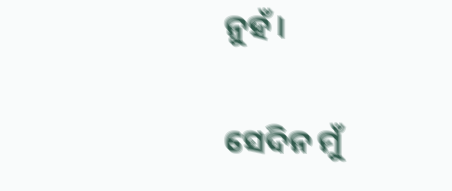ନୁହଁ ।

ସେଦିନ ମୁଁ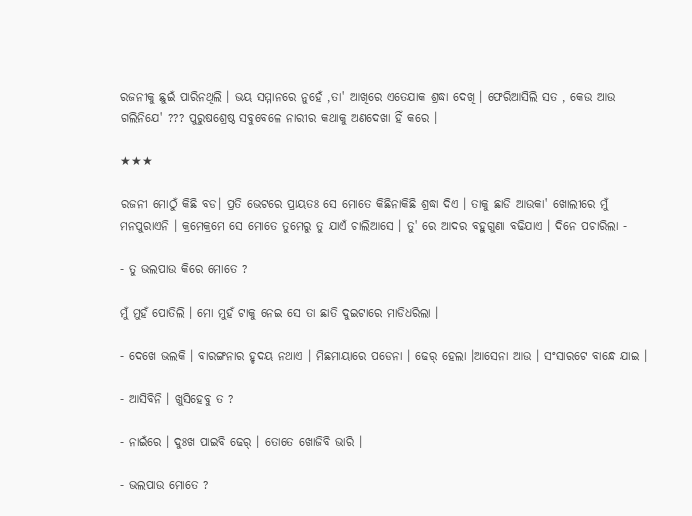ରଜନୀକୁ ଛୁଇଁ ପାରିନଥିଲି । ଭୟ ସମ୍ମାନରେ ନୁହେଁ ,ତା' ଆଖିରେ ଏତେଯାକ ଶ୍ରଦ୍ଧା ଦେଖି । ଫେରିଆସିଲି ସତ , କେଉ ଆଉ ଗଲିନିଯେ' ??? ପୁରୁଷଶ୍ରେଷ୍ଠ ସବୁବେଳେ ନାରୀର କଥାକୁ ଅଣଦେଖା ହିଁ କରେ ।

★★★

ରଜନୀ ମୋଠୁଁ କିଛି ବଡ। ପ୍ରତି ଭେଟରେ ପ୍ରାୟତଃ ସେ ମୋତେ କିଛିନାକିଛି ଶ୍ରଦ୍ଧା ଦିଏ । ତାକୁ ଛାଡି ଆଉକା' ଖୋଲୀରେ ମୁଁ ମନପୁରାଏନି । କ୍ରମେକ୍ରମେ ସେ ମୋତେ ତୁମେରୁ ତୁ ଯାଏଁ ଚାଲିଆସେ । ତୁ' ରେ ଆଦର ବହୁଗୁଣା ବଢିଯାଏ । ଦିନେ ପଚାରିଲା -

- ତୁ ଭଲପାଉ କିରେ ମୋତେ ?

ମୁଁ ମୁହଁ ପୋତିଲି । ମୋ ମୁହଁ ଟାକୁ ନେଇ ସେ ତା ଛାତି ଦୁଇଟାରେ ମାଡିଧରିଲା ।

- ଦେଖେ ଭଲକି । ବାରଙ୍ଗନାର ହୃଦୟ ନଥାଏ । ମିଛମାୟାରେ ପଡେନା । ଢେର୍ ହେଲା ।ଆସେନା ଆଉ । ସଂସାରଟେ ବାନ୍ଧେ ଯାଇ ।

- ଆସିବିନି । ଖୁସିହେବୁ ତ ?

- ନାଇଁରେ । ଦୁଃଖ ପାଇବି ଢେର୍ । ତୋତେ ଖୋଜିବି ଭାରି ।

- ଭଲପାଉ ମୋତେ ?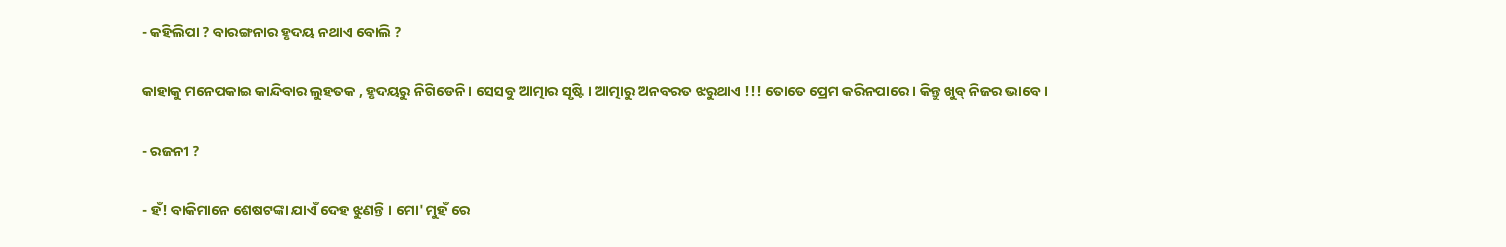- କହିଲିପା ? ବାରଙ୍ଗନାର ହୃଦୟ ନଥାଏ ବୋଲି ?

କାହାକୁ ମନେପକାଇ କାନ୍ଦିବାର ଲୁହତକ , ହୃଦୟରୁ ନିଗିଡେନି । ସେସବୁ ଆତ୍ମାର ସୃଷ୍ଟି । ଆତ୍ମାରୁ ଅନବରତ ଝରୁଥାଏ !!! ତୋତେ ପ୍ରେମ କରିନପାରେ । କିନ୍ତୁ ଖୁବ୍ ନିଜର ଭାବେ ।

- ରଜନୀ ?

- ହଁ! ବାକିମାନେ ଶେଷଟଙ୍କା ଯାଏଁ ଦେହ ଝୁଣନ୍ତି । ମୋ' ମୁହଁ ରେ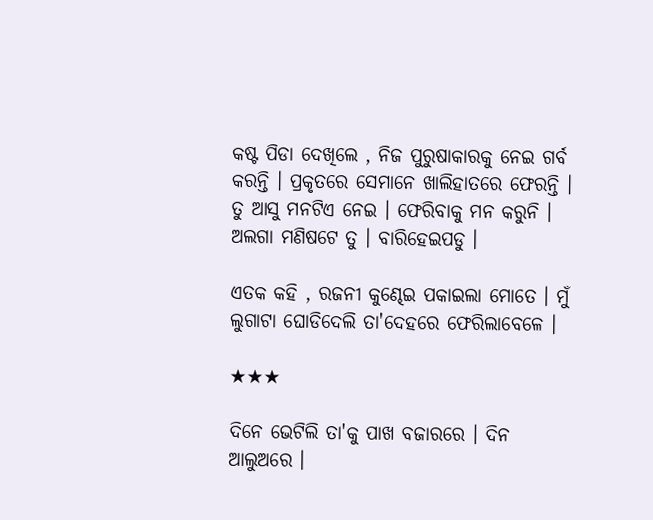କଷ୍ଟ ପିଡା ଦେଖିଲେ , ନିଜ ପୁରୁଷାକାରକୁ ନେଇ ଗର୍ବ କରନ୍ତି । ପ୍ରକୃତରେ ସେମାନେ ଖାଲିହାତରେ ଫେରନ୍ତି । ତୁ ଆସୁ ମନଟିଏ ନେଇ । ଫେରିବାକୁ ମନ କରୁନି । ଅଲଗା ମଣିଷଟେ ତୁ । ବାରିହେଇପଡୁ ।

ଏତକ କହି , ରଜନୀ କୁଣ୍ଢେଇ ପକାଇଲା ମୋତେ । ମୁଁ ଲୁଗାଟା ଘୋଡିଦେଲି ତା'ଦେହରେ ଫେରିଲାବେଳେ ।

★★★

ଦିନେ ଭେଟିଲି ତା'କୁ ପାଖ ବଜାରରେ । ଦିନ ଆଲୁଅରେ ।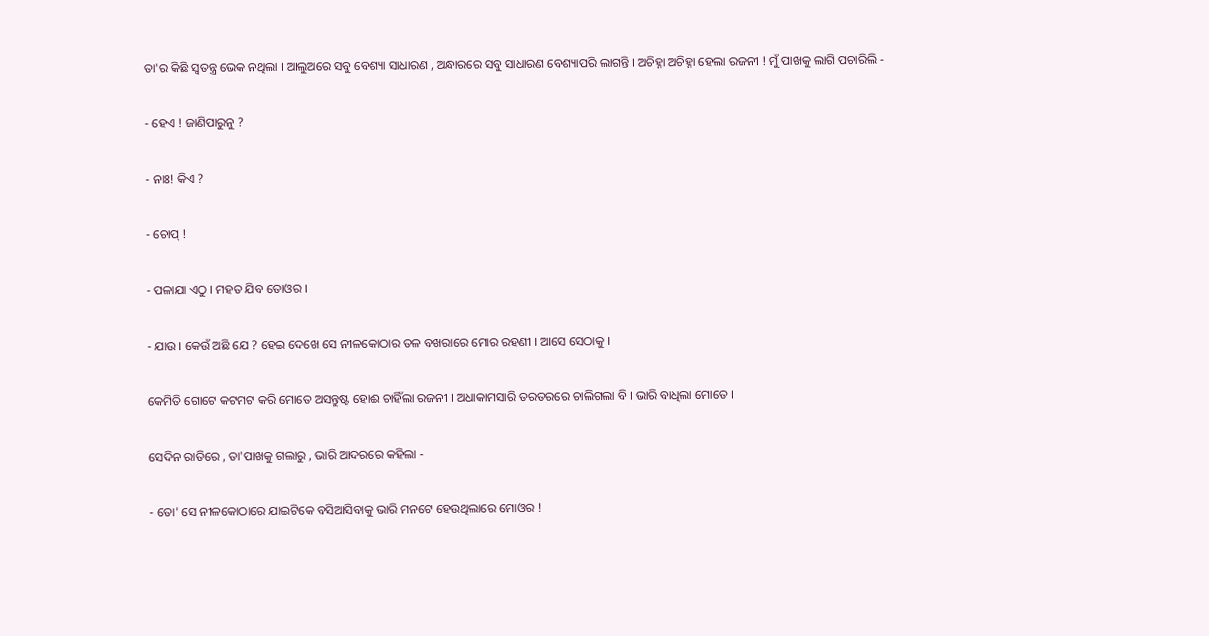ତା'ର କିଛି ସ୍ୱତନ୍ତ୍ର ଭେକ ନଥିଲା । ଆଲୁଅରେ ସବୁ ବେଶ୍ୟା ସାଧାରଣ , ଅନ୍ଧାରରେ ସବୁ ସାଧାରଣ ବେଶ୍ୟାପରି ଲାଗନ୍ତି । ଅଚିହ୍ନା ଅଚିହ୍ନା ହେଲା ରଜନୀ ! ମୁଁ ପାଖକୁ ଲାଗି ପଚାରିଲି -

- ହେଏ ! ଜାଣିପାରୁନୁ ?

- ନାଃ! କିଏ ?

- ଚୋପ୍ !

- ପଳାଯା ଏଠୁ । ମହତ ଯିବ ତୋଓର ।

- ଯାଉ । କେଉଁ ଅଛି ଯେ ? ହେଇ ଦେଖେ ସେ ନୀଳକୋଠାର ତଳ ବଖରାରେ ମୋର ରହଣୀ । ଆସେ ସେଠାକୁ ।

କେମିତି ଗୋଟେ କଟମଟ କରି ମୋତେ ଅସନ୍ତୁଷ୍ଟ ହୋଈ ଚାହିଁଲା ରଜନୀ । ଅଧାକାମସାରି ତରତରରେ ଚାଲିଗଲା ବି । ଭାରି ବାଧିଲା ମୋତେ ।

ସେଦିନ ରାତିରେ , ତା'ପାଖକୁ ଗଲାରୁ , ଭାରି ଆଦରରେ କହିଲା -

- ତୋ' ସେ ନୀଳକୋଠାରେ ଯାଇଟିକେ ବସିଆସିବାକୁ ଭାରି ମନଟେ ହେଉଥିଲାରେ ମୋଓର !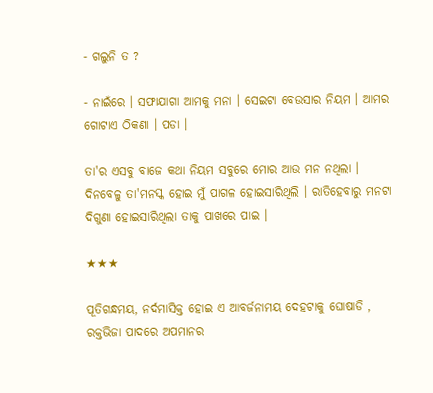- ଗଲୁନି ତ ?

- ନାଇଁରେ । ସଫାଯାଗା ଆମକୁ ମନା । ସେଇଟା ବେଉସାର ନିୟମ । ଆମର ଗୋଟାଏ ଠିକଣା । ପଡା ।

ତା'ର ଏସବୁ ବାଜେ କଥା ନିୟମ ସବୁରେ ମୋର ଆଉ ମନ ନଥିଲା । ଦିନବେଳୁ ତା'ମନସ୍କ ହୋଇ ମୁଁ ପାଗଳ ହୋଇସାରିଥିଲି । ରାତିହେବାରୁ ମନଟା ଦିଗୁଣା ହୋଇସାରିଥିଲା ତାକୁ ପାଖରେ ପାଇ ।

★★★

ପୂତିଗନ୍ଧମୟ, ନର୍ଦମାସିକ୍ତ ହୋଇ ଏ ଆବର୍ଜନାମୟ ଦେହଟାକୁ ଘୋଷାଡି , ରକ୍ତଭିଜା ପାଦରେ ଅପମାନର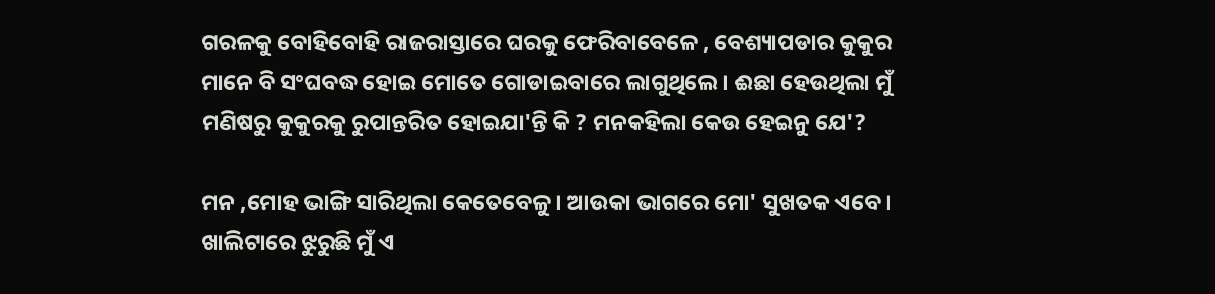ଗରଳକୁ ବୋହିବୋହି ରାଜରାସ୍ତାରେ ଘରକୁ ଫେରିବାବେଳେ , ବେଶ୍ୟାପଡାର କୁକୁର ମାନେ ବି ସଂଘବଦ୍ଧ ହୋଇ ମୋତେ ଗୋଡାଇବାରେ ଲାଗୁଥିଲେ । ଈଛା ହେଉଥିଲା ମୁଁ ମଣିଷରୁ କୁକୁରକୁ ରୁପାନ୍ତରିତ ହୋଇଯା'ନ୍ତି କି ? ମନକହିଲା କେଉ ହେଇନୁ ଯେ'?

ମନ ,ମୋହ ଭାଙ୍ଗି ସାରିଥିଲା କେତେବେଳୁ। ଆଉକା ଭାଗରେ ମୋ' ସୁଖତକ ଏବେ । ଖାଲିଟାରେ ଝୁରୁଛି ମୁଁ ଏ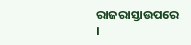ରାଜରାସ୍ତାଉପରେ ।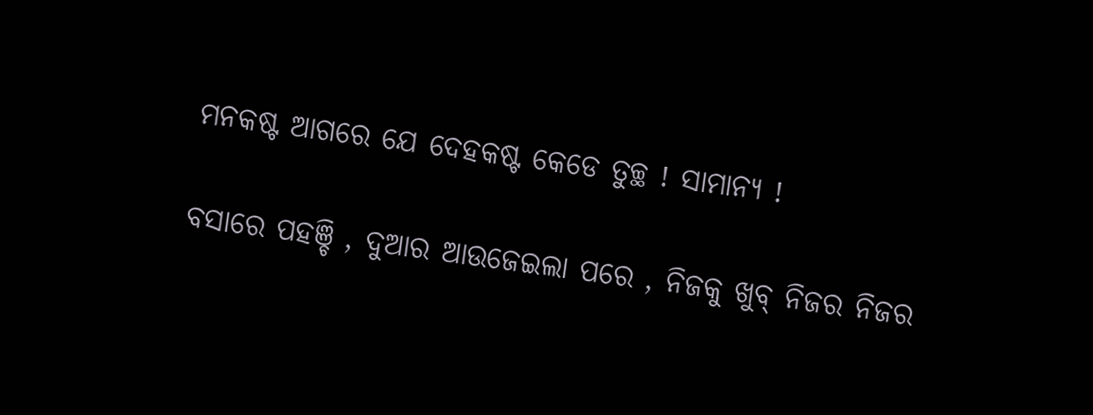ମନକଷ୍ଟ ଆଗରେ ଯେ ଦେହକଷ୍ଟ କେଡେ ତୁଚ୍ଛ ! ସାମାନ୍ୟ !

ବସାରେ ପହଞ୍ଚି , ଦୁଆର ଆଉଜେଇଲା ପରେ , ନିଜକୁ ଖୁବ୍ ନିଜର ନିଜର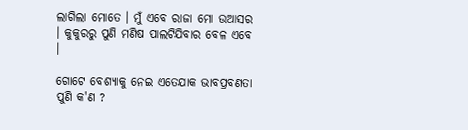ଲାଗିଲା ମୋତେ । ମୁଁ ଏବେ ରାଜା ମୋ ଉଆସର । କୁକୁରରୁ ପୁଣି ମଣିଷ ପାଲଟିଯିବାର ବେଳ ଏବେ ।

ଗୋଟେ ବେଶ୍ୟାକୁ ନେଇ ଏତେଯାକ ଭାବପ୍ରବଣତା ପୁଣି କ'ଣ ?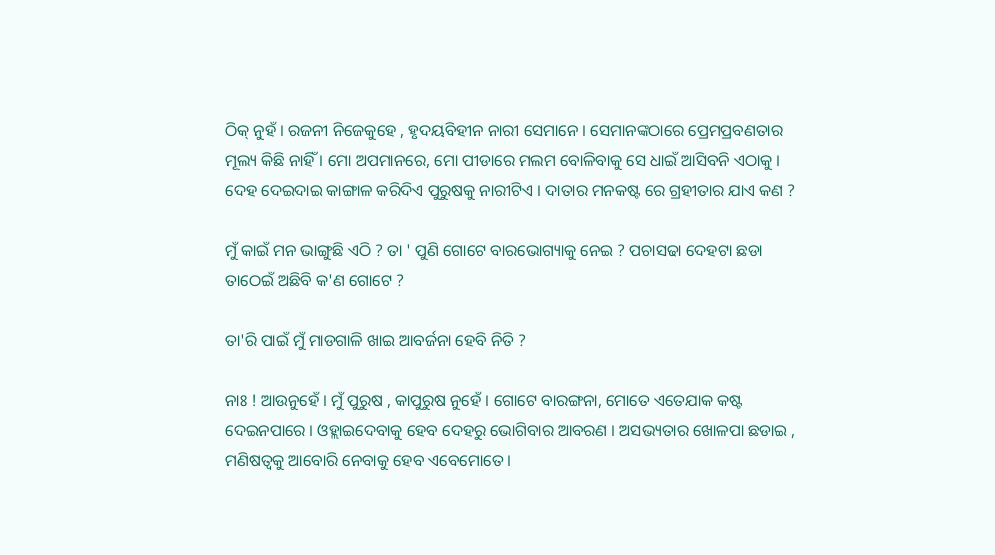ଠିକ୍ ନୁହଁ । ରଜନୀ ନିଜେକୁହେ , ହୃଦୟବିହୀନ ନାରୀ ସେମାନେ । ସେମାନଙ୍କଠାରେ ପ୍ରେମପ୍ରବଣତାର ମୂଲ୍ୟ କିଛି ନାହିଁ । ମୋ ଅପମାନରେ, ମୋ ପୀଡାରେ ମଲମ ବୋଳିବାକୁ ସେ ଧାଇଁ ଆସିବନି ଏଠାକୁ । ଦେହ ଦେଇଦାଇ କାଙ୍ଗାଳ କରିଦିଏ ପୁରୁଷକୁ ନାରୀଟିଏ । ଦାତାର ମନକଷ୍ଟ ରେ ଗ୍ରହୀତାର ଯାଏ କଣ ?

ମୁଁ କାଇଁ ମନ ଭାଙ୍ଗୁଛି ଏଠି ? ତା ' ପୁଣି ଗୋଟେ ବାରଭୋଗ୍ୟାକୁ ନେଇ ? ପଚାସଢା ଦେହଟା ଛଡା ତାଠେଇଁ ଅଛିବି କ'ଣ ଗୋଟେ ?

ତା'ରି ପାଇଁ ମୁଁ ମାଡଗାଳି ଖାଇ ଆବର୍ଜନା ହେବି ନିତି ?

ନାଃ ! ଆଉନୁହେଁ । ମୁଁ ପୁରୁଷ , କାପୁରୁଷ ନୁହେଁ । ଗୋଟେ ବାରଙ୍ଗନା, ମୋତେ ଏତେଯାକ କଷ୍ଟ ଦେଇନପାରେ । ଓହ୍ଲାଇଦେବାକୁ ହେବ ଦେହରୁ ଭୋଗିବାର ଆବରଣ । ଅସଭ୍ୟତାର ଖୋଳପା ଛଡାଇ , ମଣିଷତ୍ୱକୁ ଆବୋରି ନେବାକୁ ହେବ ଏବେମୋତେ ।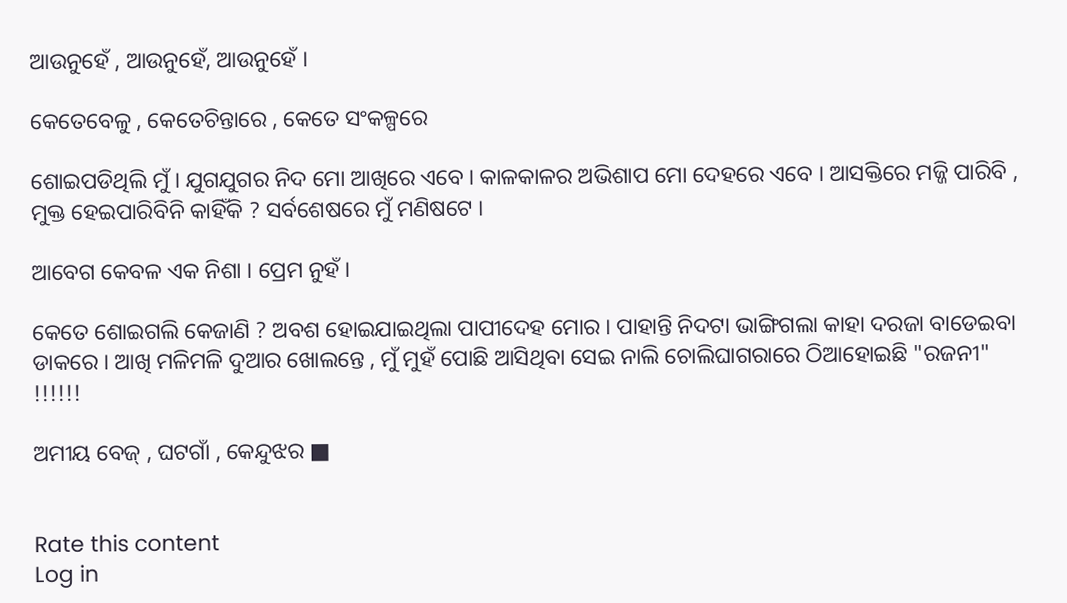ଆଉନୁହେଁ , ଆଉନୁହେଁ, ଆଉନୁହେଁ ।

କେତେବେଳୁ , କେତେଚିନ୍ତାରେ , କେତେ ସଂକଳ୍ପରେ

ଶୋଇପଡିଥିଲି ମୁଁ । ଯୁଗଯୁଗର ନିଦ ମୋ ଆଖିରେ ଏବେ । କାଳକାଳର ଅଭିଶାପ ମୋ ଦେହରେ ଏବେ । ଆସକ୍ତିରେ ମଜ୍ଜି ପାରିବି , ମୁକ୍ତ ହେଇପାରିବିନି କାହିଁକି ? ସର୍ବଶେଷରେ ମୁଁ ମଣିଷଟେ ।

ଆବେଗ କେବଳ ଏକ ନିଶା । ପ୍ରେମ ନୁହଁ ।

କେତେ ଶୋଇଗଲି କେଜାଣି ? ଅବଶ ହୋଇଯାଇଥିଲା ପାପୀଦେହ ମୋର । ପାହାନ୍ତି ନିଦଟା ଭାଙ୍ଗିଗଲା କାହା ଦରଜା ବାଡେଇବା ଡାକରେ । ଆଖି ମଳିମଳି ଦୁଆର ଖୋଲନ୍ତେ , ମୁଁ ମୁହଁ ପୋଛି ଆସିଥିବା ସେଇ ନାଲି ଚୋଲିଘାଗରାରେ ଠିଆହୋଇଛି "ରଜନୀ" !!!!!!

ଅମୀୟ ବେଜ୍ , ଘଟଗାଁ , କେନ୍ଦୁଝର ■


Rate this content
Log in